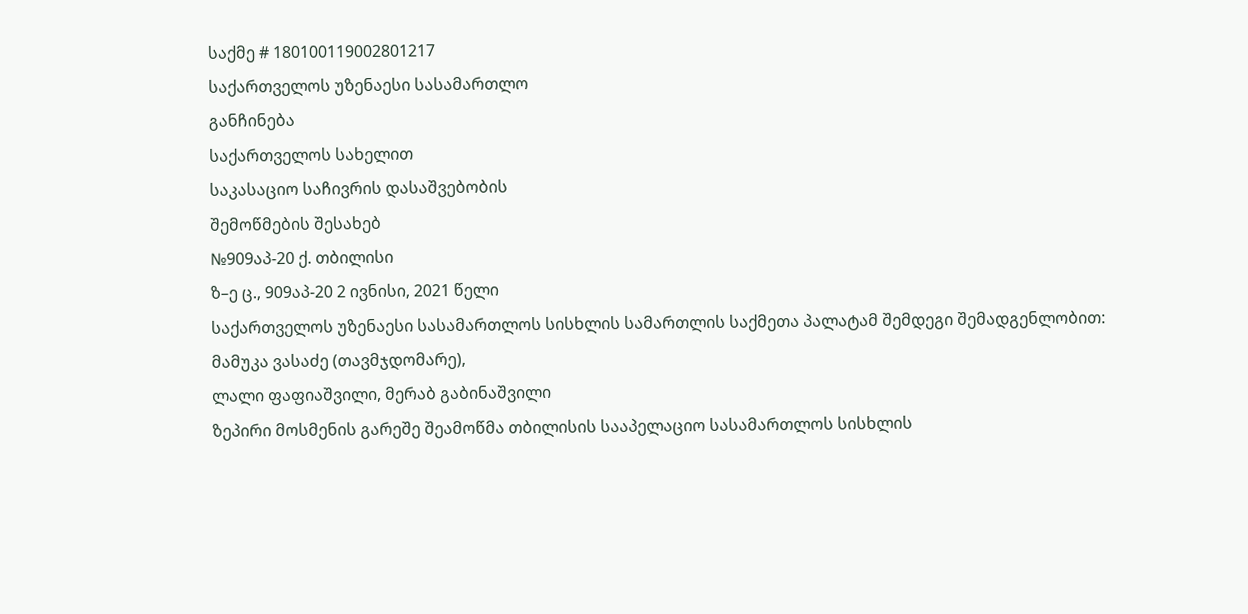საქმე # 180100119002801217
საქართველოს უზენაესი სასამართლო
განჩინება
საქართველოს სახელით
საკასაციო საჩივრის დასაშვებობის
შემოწმების შესახებ
№909აპ-20 ქ. თბილისი
ზ–ე ც., 909აპ-20 2 ივნისი, 2021 წელი
საქართველოს უზენაესი სასამართლოს სისხლის სამართლის საქმეთა პალატამ შემდეგი შემადგენლობით:
მამუკა ვასაძე (თავმჯდომარე),
ლალი ფაფიაშვილი, მერაბ გაბინაშვილი
ზეპირი მოსმენის გარეშე შეამოწმა თბილისის სააპელაციო სასამართლოს სისხლის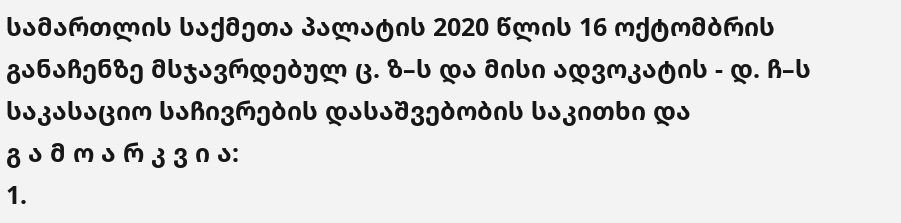სამართლის საქმეთა პალატის 2020 წლის 16 ოქტომბრის განაჩენზე მსჯავრდებულ ც. ზ–ს და მისი ადვოკატის - დ. ჩ–ს საკასაციო საჩივრების დასაშვებობის საკითხი და
გ ა მ ო ა რ კ ვ ი ა:
1.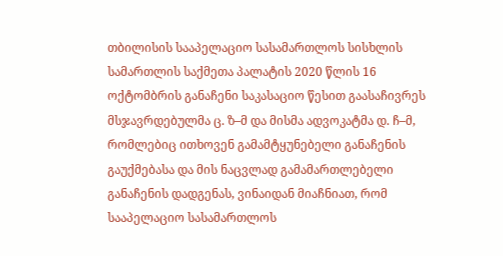თბილისის სააპელაციო სასამართლოს სისხლის სამართლის საქმეთა პალატის 2020 წლის 16 ოქტომბრის განაჩენი საკასაციო წესით გაასაჩივრეს მსჯავრდებულმა ც. ზ–მ და მისმა ადვოკატმა დ. ჩ–მ, რომლებიც ითხოვენ გამამტყუნებელი განაჩენის გაუქმებასა და მის ნაცვლად გამამართლებელი განაჩენის დადგენას, ვინაიდან მიაჩნიათ, რომ სააპელაციო სასამართლოს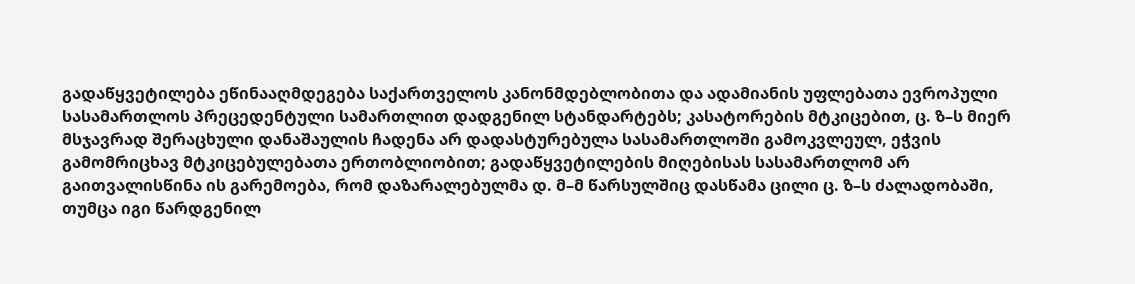გადაწყვეტილება ეწინააღმდეგება საქართველოს კანონმდებლობითა და ადამიანის უფლებათა ევროპული სასამართლოს პრეცედენტული სამართლით დადგენილ სტანდარტებს; კასატორების მტკიცებით, ც. ზ–ს მიერ მსჯავრად შერაცხული დანაშაულის ჩადენა არ დადასტურებულა სასამართლოში გამოკვლეულ, ეჭვის გამომრიცხავ მტკიცებულებათა ერთობლიობით; გადაწყვეტილების მიღებისას სასამართლომ არ გაითვალისწინა ის გარემოება, რომ დაზარალებულმა დ. მ–მ წარსულშიც დასწამა ცილი ც. ზ–ს ძალადობაში, თუმცა იგი წარდგენილ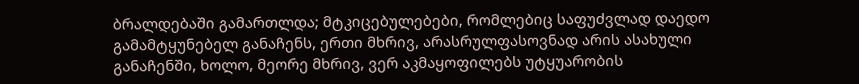ბრალდებაში გამართლდა; მტკიცებულებები, რომლებიც საფუძვლად დაედო გამამტყუნებელ განაჩენს, ერთი მხრივ, არასრულფასოვნად არის ასახული განაჩენში, ხოლო, მეორე მხრივ, ვერ აკმაყოფილებს უტყუარობის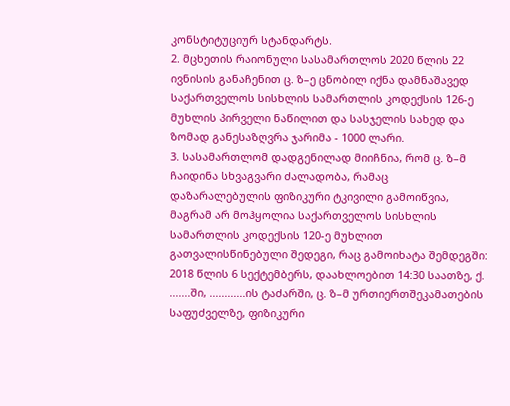კონსტიტუციურ სტანდარტს.
2. მცხეთის რაიონული სასამართლოს 2020 წლის 22 ივნისის განაჩენით ც. ზ–ე ცნობილ იქნა დამნაშავედ საქართველოს სისხლის სამართლის კოდექსის 126-ე მუხლის პირველი ნაწილით და სასჯელის სახედ და ზომად განესაზღვრა ჯარიმა - 1000 ლარი.
3. სასამართლომ დადგენილად მიიჩნია, რომ ც. ზ–მ ჩაიდინა სხვაგვარი ძალადობა, რამაც დაზარალებულის ფიზიკური ტკივილი გამოიწვია, მაგრამ არ მოჰყოლია საქართველოს სისხლის სამართლის კოდექსის 120-ე მუხლით გათვალისწინებული შედეგი, რაც გამოიხატა შემდეგში:
2018 წლის 6 სექტემბერს, დაახლოებით 14:30 საათზე, ქ. .......ში, ............ის ტაძარში, ც. ზ–მ ურთიერთშეკამათების საფუძველზე, ფიზიკური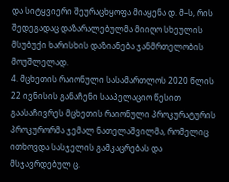და სიტყვიერი შეურაცხყოფა მიაყენა დ. მ–ს, რის შედეგადაც დაზარალებულმა მიიღო სხეულის მსუბუქი ხარისხის დაზიანება ჯანმრთელობის მოუშლელად.
4. მცხეთის რაიონული სასამართლოს 2020 წლის 22 ივნისის განაჩენი სააპელაციო წესით გაასაჩივრეს მცხეთის რაიონული პროკურატურის პროკურორმა ჯემალ ნათელაშვილმა, რომელიც ითხოვდა სასჯელის გამკაცრებას და მსჯავრდებულ ც.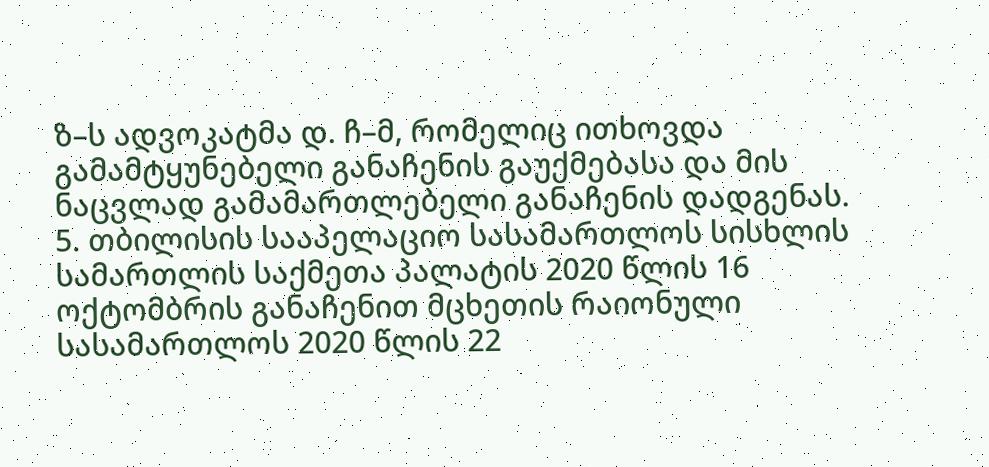ზ–ს ადვოკატმა დ. ჩ–მ, რომელიც ითხოვდა გამამტყუნებელი განაჩენის გაუქმებასა და მის ნაცვლად გამამართლებელი განაჩენის დადგენას.
5. თბილისის სააპელაციო სასამართლოს სისხლის სამართლის საქმეთა პალატის 2020 წლის 16 ოქტომბრის განაჩენით მცხეთის რაიონული სასამართლოს 2020 წლის 22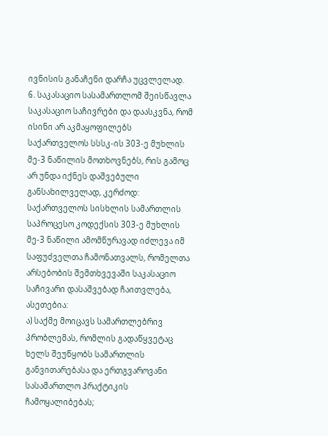ივნისის განაჩენი დარჩა უცვლელად.
6. საკასაციო სასამართლომ შეისწავლა საკასაციო საჩივრები და დაასკვნა, რომ ისინი არ აკმაყოფილებს საქართველოს სსსკ-ის 303-ე მუხლის მე-3 ნაწილის მოთხოვნებს, რის გამოც არ უნდა იქნეს დაშვებული განსახილველად, კერძოდ: საქართველოს სისხლის სამართლის საპროცესო კოდექსის 303-ე მუხლის მე-3 ნაწილი ამომწურავად იძლევა იმ საფუძველთა ჩამონათვალს, რომელთა არსებობის შემთხვევაში საკასაციო საჩივარი დასაშვებად ჩაითვლება, ასეთებია:
ა) საქმე მოიცავს სამართლებრივ პრობლემას, რომლის გადაწყვეტაც ხელს შეუწყობს სამართლის განვითარებასა და ერთგვაროვანი სასამართლო პრაქტიკის ჩამოყალიბებას;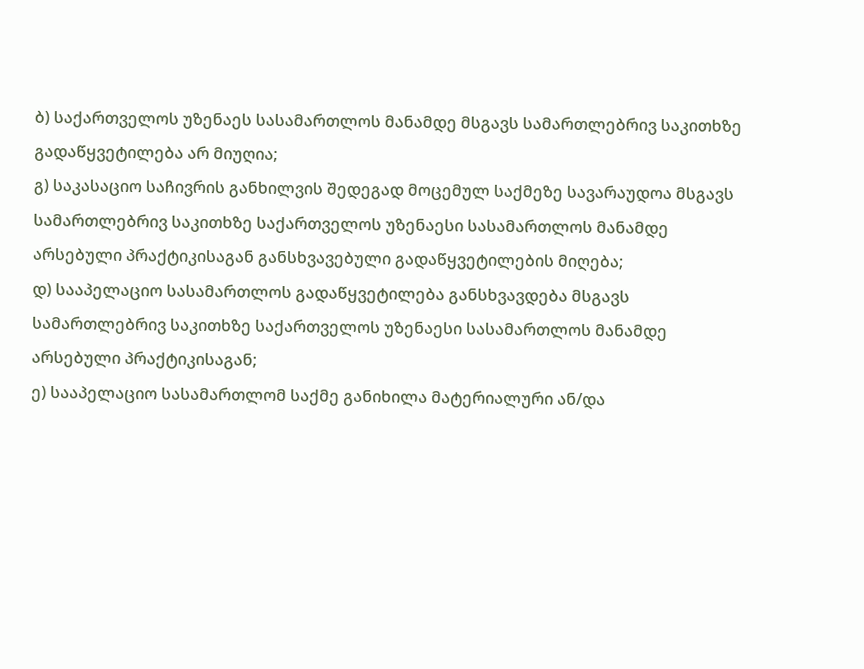ბ) საქართველოს უზენაეს სასამართლოს მანამდე მსგავს სამართლებრივ საკითხზე გადაწყვეტილება არ მიუღია;
გ) საკასაციო საჩივრის განხილვის შედეგად მოცემულ საქმეზე სავარაუდოა მსგავს სამართლებრივ საკითხზე საქართველოს უზენაესი სასამართლოს მანამდე არსებული პრაქტიკისაგან განსხვავებული გადაწყვეტილების მიღება;
დ) სააპელაციო სასამართლოს გადაწყვეტილება განსხვავდება მსგავს სამართლებრივ საკითხზე საქართველოს უზენაესი სასამართლოს მანამდე არსებული პრაქტიკისაგან;
ე) სააპელაციო სასამართლომ საქმე განიხილა მატერიალური ან/და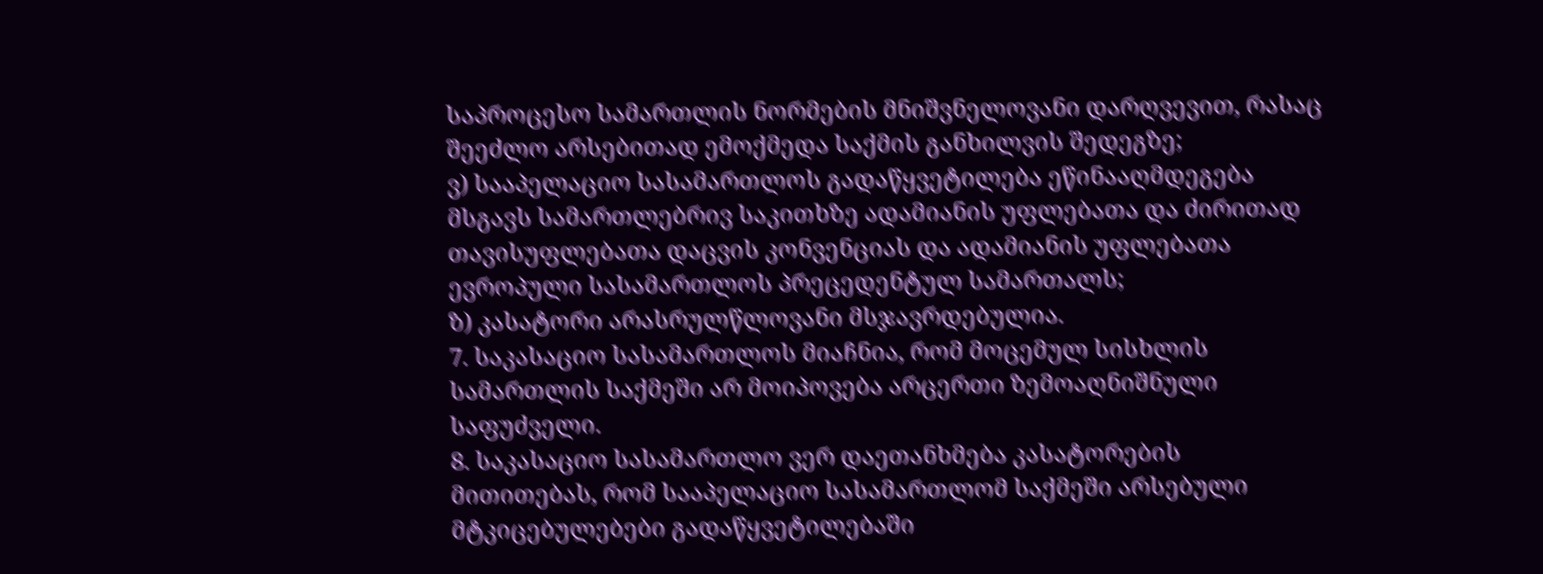საპროცესო სამართლის ნორმების მნიშვნელოვანი დარღვევით, რასაც შეეძლო არსებითად ემოქმედა საქმის განხილვის შედეგზე;
ვ) სააპელაციო სასამართლოს გადაწყვეტილება ეწინააღმდეგება მსგავს სამართლებრივ საკითხზე ადამიანის უფლებათა და ძირითად თავისუფლებათა დაცვის კონვენციას და ადამიანის უფლებათა ევროპული სასამართლოს პრეცედენტულ სამართალს;
ზ) კასატორი არასრულწლოვანი მსჯავრდებულია.
7. საკასაციო სასამართლოს მიაჩნია, რომ მოცემულ სისხლის სამართლის საქმეში არ მოიპოვება არცერთი ზემოაღნიშნული საფუძველი.
8. საკასაციო სასამართლო ვერ დაეთანხმება კასატორების მითითებას, რომ სააპელაციო სასამართლომ საქმეში არსებული მტკიცებულებები გადაწყვეტილებაში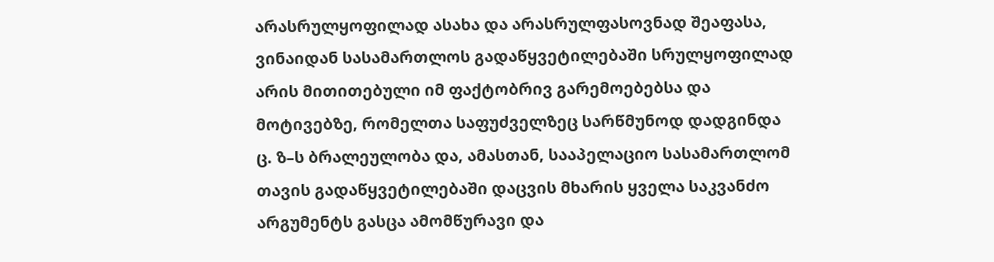არასრულყოფილად ასახა და არასრულფასოვნად შეაფასა, ვინაიდან სასამართლოს გადაწყვეტილებაში სრულყოფილად არის მითითებული იმ ფაქტობრივ გარემოებებსა და მოტივებზე, რომელთა საფუძველზეც სარწმუნოდ დადგინდა ც. ზ–ს ბრალეულობა და, ამასთან, სააპელაციო სასამართლომ თავის გადაწყვეტილებაში დაცვის მხარის ყველა საკვანძო არგუმენტს გასცა ამომწურავი და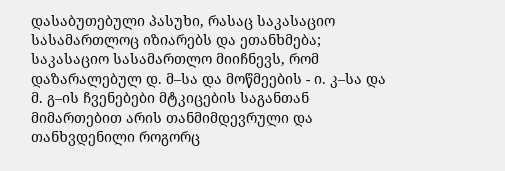დასაბუთებული პასუხი, რასაც საკასაციო სასამართლოც იზიარებს და ეთანხმება; საკასაციო სასამართლო მიიჩნევს, რომ დაზარალებულ დ. მ–სა და მოწმეების - ი. კ–სა და მ. გ–ის ჩვენებები მტკიცების საგანთან მიმართებით არის თანმიმდევრული და თანხვდენილი როგორც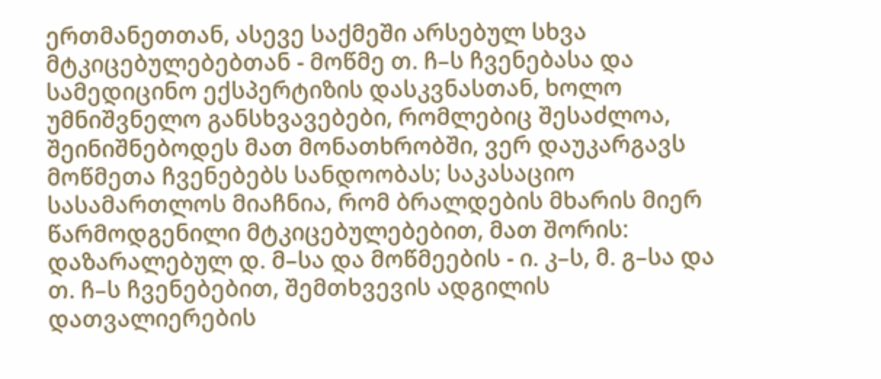ერთმანეთთან, ასევე საქმეში არსებულ სხვა მტკიცებულებებთან - მოწმე თ. ჩ–ს ჩვენებასა და სამედიცინო ექსპერტიზის დასკვნასთან, ხოლო უმნიშვნელო განსხვავებები, რომლებიც შესაძლოა, შეინიშნებოდეს მათ მონათხრობში, ვერ დაუკარგავს მოწმეთა ჩვენებებს სანდოობას; საკასაციო სასამართლოს მიაჩნია, რომ ბრალდების მხარის მიერ წარმოდგენილი მტკიცებულებებით, მათ შორის: დაზარალებულ დ. მ–სა და მოწმეების - ი. კ–ს, მ. გ–სა და თ. ჩ–ს ჩვენებებით, შემთხვევის ადგილის დათვალიერების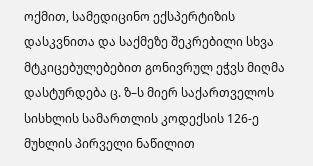ოქმით, სამედიცინო ექსპერტიზის დასკვნითა და საქმეზე შეკრებილი სხვა მტკიცებულებებით გონივრულ ეჭვს მიღმა დასტურდება ც. ზ–ს მიერ საქართველოს სისხლის სამართლის კოდექსის 126-ე მუხლის პირველი ნაწილით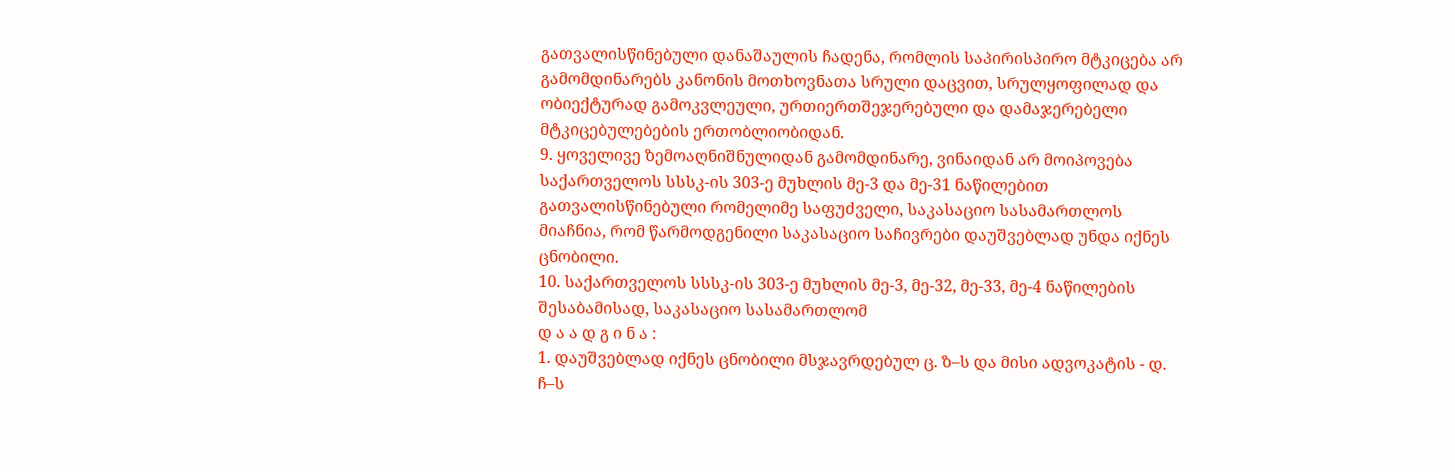გათვალისწინებული დანაშაულის ჩადენა, რომლის საპირისპირო მტკიცება არ გამომდინარებს კანონის მოთხოვნათა სრული დაცვით, სრულყოფილად და ობიექტურად გამოკვლეული, ურთიერთშეჯერებული და დამაჯერებელი მტკიცებულებების ერთობლიობიდან.
9. ყოველივე ზემოაღნიშნულიდან გამომდინარე, ვინაიდან არ მოიპოვება საქართველოს სსსკ-ის 303-ე მუხლის მე-3 და მე-31 ნაწილებით გათვალისწინებული რომელიმე საფუძველი, საკასაციო სასამართლოს მიაჩნია, რომ წარმოდგენილი საკასაციო საჩივრები დაუშვებლად უნდა იქნეს ცნობილი.
10. საქართველოს სსსკ-ის 303-ე მუხლის მე-3, მე-32, მე-33, მე-4 ნაწილების შესაბამისად, საკასაციო სასამართლომ
დ ა ა დ გ ი ნ ა :
1. დაუშვებლად იქნეს ცნობილი მსჯავრდებულ ც. ზ–ს და მისი ადვოკატის - დ. ჩ–ს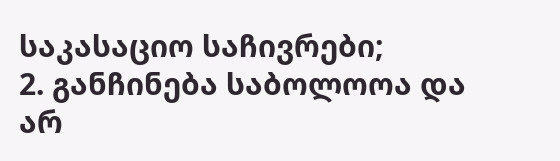საკასაციო საჩივრები;
2. განჩინება საბოლოოა და არ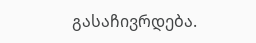გასაჩივრდება.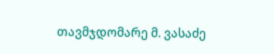თავმჯდომარე მ. ვასაძე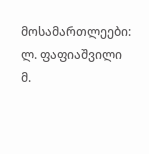მოსამართლეები: ლ. ფაფიაშვილი
მ.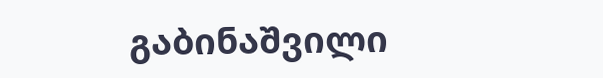გაბინაშვილი